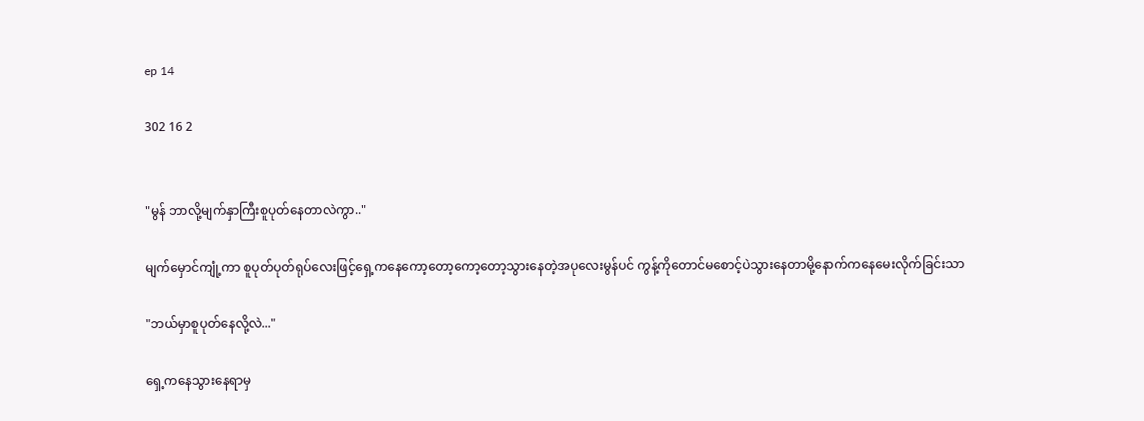ep 14

302 16 2


"မွန် ဘာလို့မျက်နှာကြီးစူပုတ်နေတာလဲကွာ.."

မျက်မှောင်ကျုံ့ကာ စူပုတ်ပုတ်ရုပ်လေးဖြင့်ရှေ့ကနေကော့တော့ကော့တော့သွားနေတဲ့အပုလေးမွန်ပင် ကွန့်ကိုတောင်မစောင့်ပဲသွားနေတာမို့နောက်ကနေမေးလိုက်ခြင်းသာ

"ဘယ်မှာစူပုတ်နေလို့လဲ..."

ရှေ့ကနေသွားနေရာမှ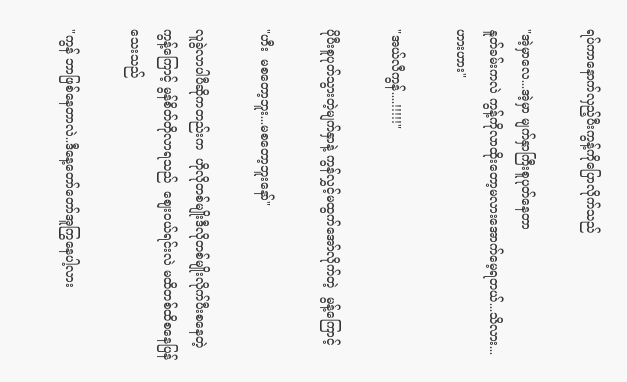ရပ်ကာနောက်လှည့်ပီးကွန့်ကိုပြောလိုက်သည်

"အဲ့မှာလေ...အဲ့မှာ မျက်နှာကြီးစူပုတ်နေတာ
နူတ်ခမ်းကလဲ ကွန့်ကိုလာထိုးတော့မလားအောက်မေ့ရတယ်...သိလား...ဟားဟား"

"အယ်လီကွန်....!!!!!"

ပိုပီးစူပုတ်သွားတဲ့မျက်နှာနဲ့ ကွန်လွှင့်မထွက်အော်လိုက်တဲ့  မွန့်ကြောင့်

"ဟီး  မစတော့ဘူး...မစတော့ဘူးနော်"

လူခွဲလာပါပီဆိုကတည်းက  ဟိုလိုတစ်မျိုးဒီလိုတစ်မျိုးလိုက်ပီးစနေတဲ့ကွန့်ကြောင့် မွန်စိတ်တိုလာရသည်  စျေးဝယ်ရင်းလဲ မထိတစ်ထိစနေပြန်သေးသည်

"ကွန် ဘာဖြစ်နေတာလဲ..ဒီနေ့တော်တော်အူကြွနေပါ့လား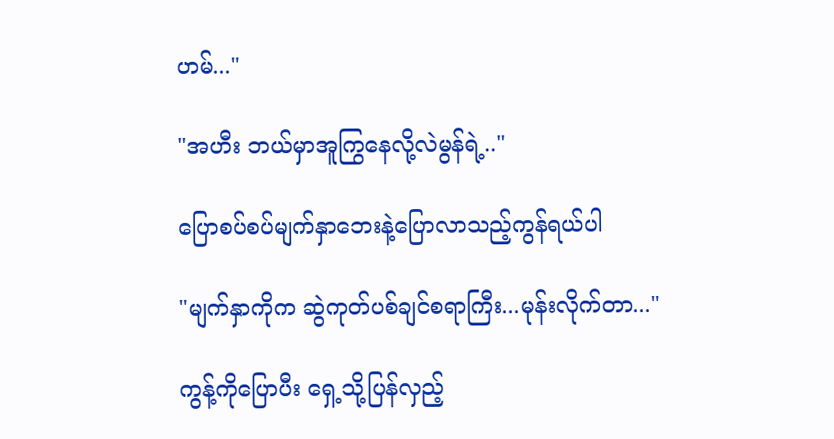ဟမ်..."

"အဟီး ဘယ်မှာအူကြွနေလို့လဲမွန်ရဲ့.."

ပြောစပ်စပ်မျက်နှာဘေးနဲ့ပြောလာသည့်ကွန်ရယ်ပါ

"မျက်နှာကိုက ဆွဲကုတ်ပစ်ချင်စရာကြီး...မုန်းလိုက်တာ..."

ကွန့်ကိုပြောပီး ရှေ့သို့ပြန်လှည့်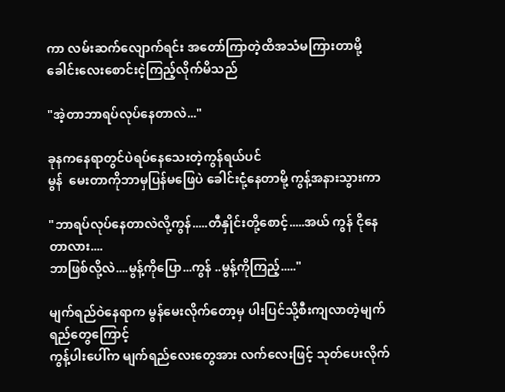ကာ လမ်းဆက်လျောက်ရင်း အတော်ကြာတဲ့ထိအသံမကြားတာမို့ ခေါင်းလေးစောင်းငဲ့ကြည့်လိုက်မိသည်

"အဲ့တာဘာရပ်လုပ်နေတာလဲ..."

ခုနကနေရာတွင်ပဲရပ်နေသေးတဲ့ကွန်ရယ်ပင်
မွန်  မေးတာကိုဘာမှပြန်မဖြေပဲ ခေါင်းငုံ့နေတာမို့ ကွန့်အနားသွားကာ

"ဘာရပ်လုပ်နေတာလဲလို့ကွန်.....တီနှိုင်းတို့စောင့်.....အယ် ကွန် ငိုနေတာလား....
ဘာဖြစ်လို့လဲ....မွန့်ကိုပြော...ကွန် ..မွန့်ကိုကြည့်....."

မျက်ရည်ဝဲနေရာက မွန်မေးလိုက်တော့မှ ပါးပြင်သို့စီးကျလာတဲ့မျက်ရည်တွေကြောင့်
ကွန့်ပါးပေါ်က မျက်ရည်လေးတွေအား လက်လေးဖြင့် သုတ်ပေးလိုက်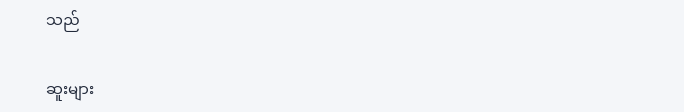သည်

ဆူးများ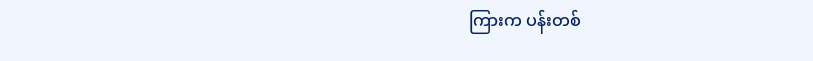ကြားက ပန်းတစ်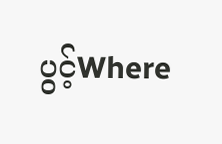ပွင့်Where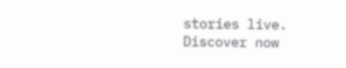stories live. Discover now